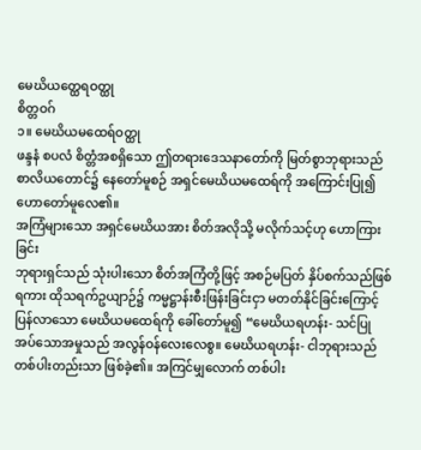မေဃိယတ္ထေရဝတ္ထု
စိတ္တဝဂ်
၁။ မေဃိယမထေရ်ဝတ္ထု
ဖန္ဒနံ စပလံ စိတ္တံအစရှိသော ဤတရားဒေသနာတော်ကို မြတ်စွာဘုရားသည် စာလိယတောင်၌ နေတော်မူစဉ် အရှင်မေဃိယမထေရ်ကို အကြောင်းပြု၍ ဟောတော်မူလေ၏။
အကြံများသော အရှင်မေဃိယအား စိတ်အလိုသို့ မလိုက်သင့်ဟု ဟောကြားခြင်း
ဘုရားရှင်သည် သုံးပါးသော စိတ်အကြံတို့ဖြင့် အစဉ်မပြတ် နှိပ်စက်သည်ဖြစ်ရကား ထိုသရက်ဥယျာဉ်၌ ကမ္မဋ္ဌာန်းစီးဖြန်းခြင်းငှာ မတတ်နိုင်ခြင်းကြောင့် ပြန်လာသော မေဃိယမထေရ်ကို ခေါ်တော်မူ၍ “မေဃိယရဟန်း- သင်ပြုအပ်သောအမှုသည် အလွန်ဝန်လေးလေစွ။ မေဃိယရဟန်း- ငါဘုရားသည် တစ်ပါးတည်းသာ ဖြစ်ခဲ့၏။ အကြင်မျှလောက် တစ်ပါး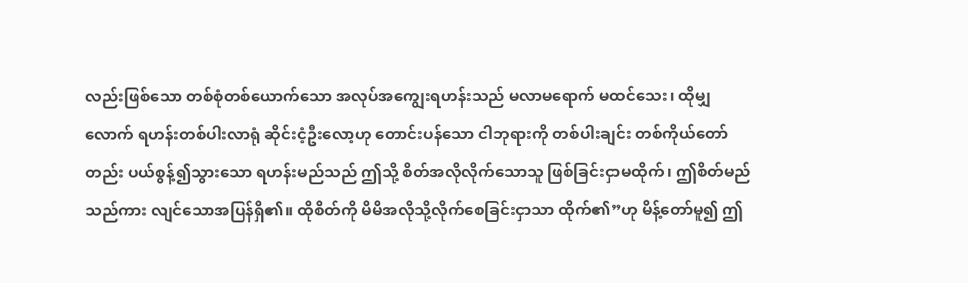လည်းဖြစ်သော တစ်စုံတစ်ယောက်သော အလုပ်အကျွေးရဟန်းသည် မလာမရောက် မထင်သေး၊ ထိုမျှလောက် ရဟန်းတစ်ပါးလာရုံ ဆိုင်းငံ့ဦးလော့ဟု တောင်းပန်သော ငါဘုရားကို တစ်ပါးချင်း တစ်ကိုယ်တော်တည်း ပယ်စွန့်၍သွားသော ရဟန်းမည်သည် ဤသို့ စိတ်အလိုလိုက်သောသူ ဖြစ်ခြင်းငှာမထိုက်၊ ဤစိတ်မည်သည်ကား လျင်သောအပြန်ရှိ၏။ ထိုစိတ်ကို မိမိအလိုသို့လိုက်စေခြင်းငှာသာ ထိုက်၏”ဟု မိန့်တော်မူ၍ ဤ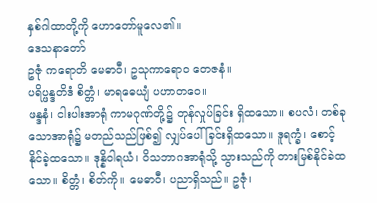နှစ်ဂါထာတို့ကို ဟောတော်မူလေ၏။
ဒေသနာတော်
ဥဇုံ ကရောတိ မေဓာဝီ၊ ဥသုကာရောဝ တေဇနံ။
ပရိပ္ဖန္ဒတိဒံ စိတ္တံ၊ မာရဓေယျံ ပဟာတဝေ။
ဖန္ဒနံ၊ ငါးပါးအာရုံ ကာမဂုဏ်တို့၌ တုန်လှုပ်ခြင်း ရှိထသော။ စပလံ၊ တစ်ခုသောအာရုံ၌ မတည်သည်ဖြစ်၍ လျှပ်ပေါ်ခြင်းရှိထသော။ ဒူရက္ခံ၊ စောင့်နိုင်ခဲ့ထသော။ ဒုန္နိဝါရယံ၊ ဝိသဘာဂအာရုံသို့ သွားသည်ကို တားမြစ်နိုင်ခဲထသော။ စိတ္တံ၊ စိတ်ကို။ မေဓာဝီ၊ ပညာရှိသည်။ ဥဇုံ၊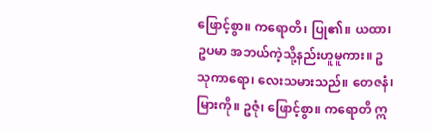ဖြောင့်စွာ။ ကရောတိ၊ ပြု၏။ ယထာ၊ ဥပမာ အဘယ်ကဲ့သို့နည်းဟူမူကား။ ဥသုကာရော၊ လေးသမားသည်။ တေဇနံ၊ မြားကို။ ဥဇုံ၊ ဖြောင့်စွာ။ ကရောတိ ဣ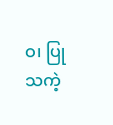ဝ၊ ပြုသကဲ့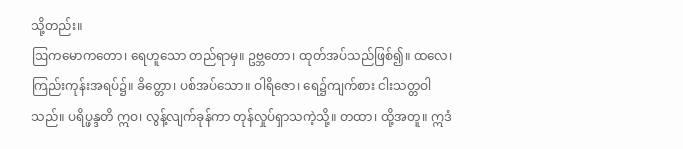သို့တည်း။
ဩကမောကတော၊ ရေဟူသော တည်ရာမှ။ ဥဗ္ဘတော၊ ထုတ်အပ်သည်ဖြစ်၍။ ထလေ၊ ကြည်းကုန်းအရပ်၌။ ခိတ္တော၊ ပစ်အပ်သော။ ဝါရိဇော၊ ရေ၌ကျက်စား ငါးသတ္တဝါသည်။ ပရိပ္ဖန္ဒတိ ဣဝ၊ လွန့်လျက်ခုန်ကာ တုန်လှုပ်ရှာသကဲ့သို့။ တထာ၊ ထို့အတူ။ ဣဒံ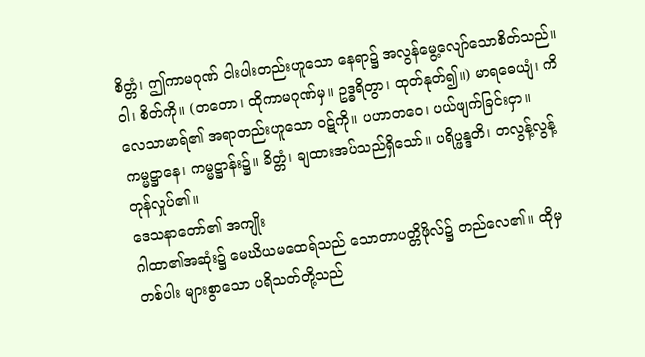စိတ္တံ၊ ဤကာမဂုဏ် ငါးပါးတည်းဟူသော နေရာ၌ အလွန်မွေ့လျော်သောစိတ်သည်။ ဝါ၊ စိတ်ကို။ (တတော၊ ထိုကာမဂုဏ်မှ။ ဥဒ္ဓရိတွာ၊ ထုတ်နုတ်၍။) မာရဓေယျံ၊ ကိလေသာမာရ်၏ အရာတည်းဟူသော ဝဋ်ကို။ ပဟာတဝေ၊ ပယ်ဖျက်ခြင်းငှာ။ ကမ္မဋ္ဌာနေ၊ ကမ္မဋ္ဌာန်း၌။ ခိတ္တံ၊ ချထားအပ်သည်ရှိသော်။ ပရိပ္ဖန္ဒတိ၊ တလွန့်လွန့် တုန်လှုပ်၏။
ဒေသနာတော်၏ အကျိုး
ဂါထာ၏အဆုံး၌ မေဃိယမထေရ်သည် သောတာပတ္တိဖိုလ်၌ တည်လေ၏။ ထိုမှတစ်ပါး များစွာသော ပရိသတ်တို့သည်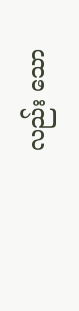လည်း သော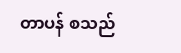တာပန် စသည်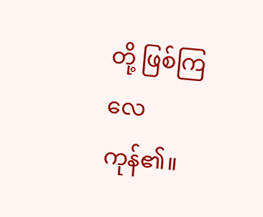တို့ ဖြစ်ကြလေကုန်၏။